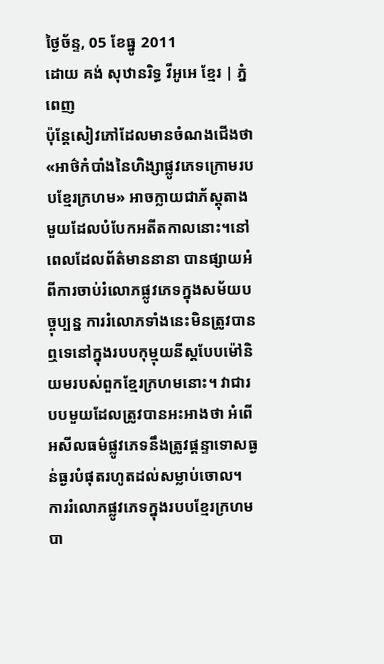ថ្ងៃច័ន្ទ, 05 ខែធ្នូ 2011
ដោយ គង់ សុឋានរិទ្ធ វីអូអេ ខ្មែរ | ភ្នំពេញ
ប៉ុន្ដែសៀវភៅដែលមានចំណងជើងថា «អាថ៌កំបាំងនៃហិង្សាផ្លូវភេទក្រោមរបបខ្មែរក្រហម» អាចក្លាយជាភ័ស្ដុតាងមួយដែលបំបែកអតីតកាលនោះ។នៅពេលដែលព័ត៌មាននានា បានផ្សាយអំពីការចាប់រំលោភផ្លូវភេទក្នុងសម័យបច្ចុប្បន្ន ការរំលោភទាំងនេះមិនត្រូវបានឮទេនៅក្នុងរបបកុម្មុយនីស្ដបែបម៉ៅនិយមរបស់ពួកខ្មែរក្រហមនោះ។ វាជារបបមួយដែលត្រូវបានអះអាងថា អំពើអសីលធម៌ផ្លូវភេទនឹងត្រូវផ្ដន្ទាទោសធ្ងន់ធ្ងរបំផុតរហូតដល់សម្លាប់ចោល។
ការរំលោភផ្លូវភេទក្នុងរបបខ្មែរក្រហមបា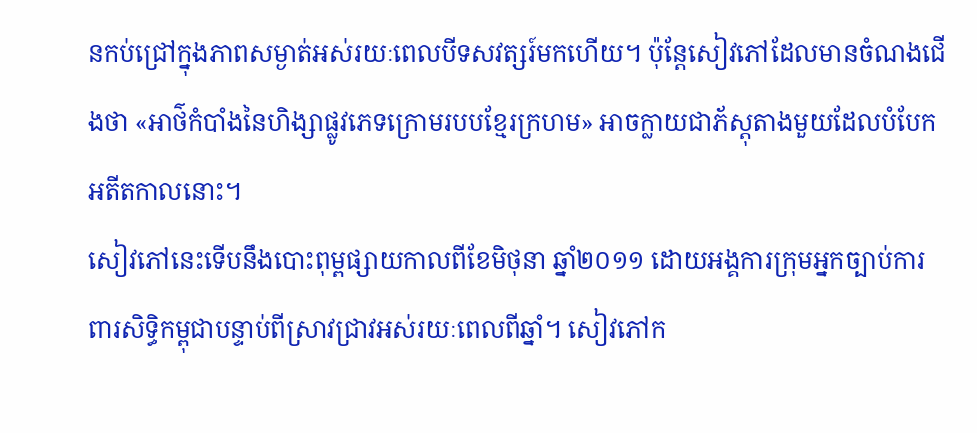នកប់ជ្រៅក្នុងភាពសម្ងាត់អស់រយៈពេលបីទសវត្សរ៍មកហើយ។ ប៉ុន្ដែសៀវភៅដែលមានចំណងជើងថា «អាថ៌កំបាំងនៃហិង្សាផ្លូវភេទក្រោមរបបខ្មែរក្រហម» អាចក្លាយជាភ័ស្ដុតាងមួយដែលបំបែកអតីតកាលនោះ។
សៀវភៅនេះទើបនឹងបោះពុម្ពផ្សាយកាលពីខែមិថុនា ឆ្នាំ២០១១ ដោយអង្គការក្រុមអ្នកច្បាប់ការពារសិទ្ធិកម្ពុជាបន្ទាប់ពីស្រាវជ្រាវអស់រយៈពេលពីឆ្នាំ។ សៀវភៅក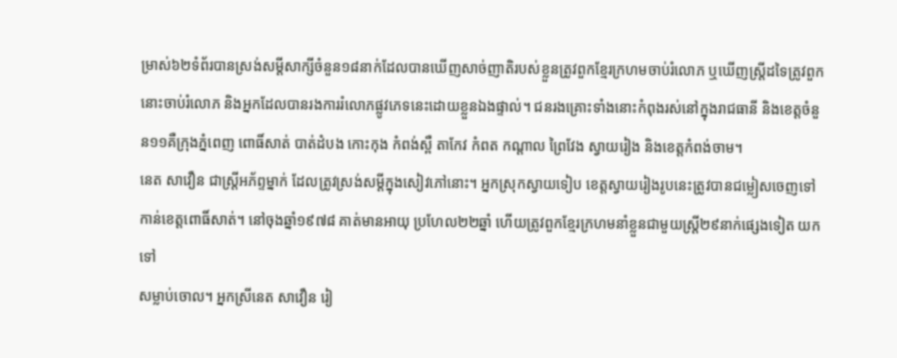ម្រាស់៦២ទំព័របានស្រង់សម្តីសាក្សីចំនួន១៨នាក់ដែលបានឃើញសាច់ញាតិរបស់ខ្លួនត្រូវពួកខ្មែរក្រហមចាប់រំលោភ ឬឃើញស្ដ្រីដទៃត្រូវពួកនោះចាប់រំលោភ និងអ្នកដែលបានរងការរំលោភផ្លូវភេទនេះដោយខ្លួនឯងផ្ទាល់។ ជនរងគ្រោះទាំងនោះកំពុងរស់នៅក្នុងរាជធានី និងខេត្តចំនួន១១គឺក្រុងភ្នំពេញ ពោធិ៍សាត់ បាត់ដំបង កោះកុង កំពង់ស្ពឺ តាកែវ កំពត កណ្ដាល ព្រៃវែង ស្វាយរៀង និងខេត្តកំពង់ចាម។
នេត សាវឿន ជាស្ដ្រីអភ័ព្ទម្នាក់ ដែលត្រូវស្រង់សម្តីក្នុងសៀវភៅនោះ។ អ្នកស្រុកស្វាយទៀប ខេត្តស្វាយរៀងរូបនេះត្រូវបានជម្លៀសចេញទៅកាន់ខេត្តពោធិ៍សាត់។ នៅចុងឆ្នាំ១៩៧៨ គាត់មានអាយុ ប្រហែល២២ឆ្នាំ ហើយត្រូវពួកខ្មែរក្រហមនាំខ្លួនជាមួយស្ដ្រី២៩នាក់ផ្សេងទៀត យកទៅ
សម្លាប់ចោល។ អ្នកស្រីនេត សាវឿន រៀ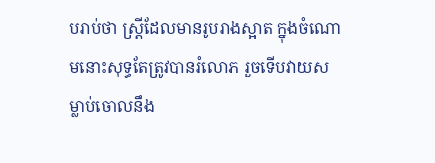បរាប់ថា ស្រ្ដីដែលមានរូបរាងស្អាត ក្នុងចំណោមនោះសុទ្ធតែត្រូវបានរំលោភ រួចទើបវាយសម្លាប់ចោលនឹង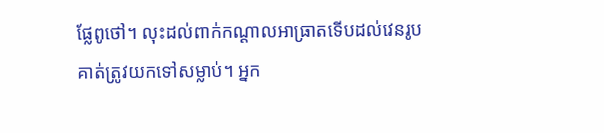ផ្លែពូថៅ។ លុះដល់ពាក់កណ្ដាលអាធ្រាតទើបដល់វេនរូបគាត់ត្រូវយកទៅសម្លាប់។ អ្នក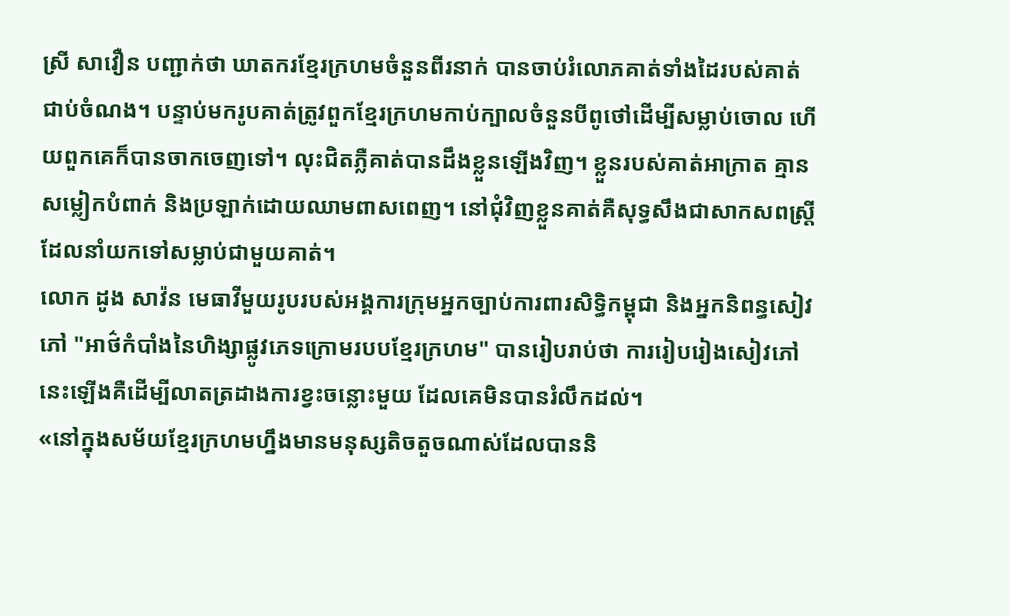ស្រី សាវឿន បញ្ជាក់ថា ឃាតករខ្មែរក្រហមចំនួនពីរនាក់ បានចាប់រំលោភគាត់ទាំងដៃរបស់គាត់ជាប់ចំណង។ បន្ទាប់មករូបគាត់ត្រូវពួកខ្មែរក្រហមកាប់ក្បាលចំនួនបីពូថៅដើម្បីសម្លាប់ចោល ហើយពួកគេក៏បានចាកចេញទៅ។ លុះជិតភ្លឺគាត់បានដឹងខ្លួនឡើងវិញ។ ខ្លួនរបស់គាត់អាក្រាត គ្មានសម្លៀកបំពាក់ និងប្រឡាក់ដោយឈាមពាសពេញ។ នៅជុំវិញខ្លួនគាត់គឺសុទ្ធសឹងជាសាកសពស្ដ្រី ដែលនាំយកទៅសម្លាប់ជាមួយគាត់។
លោក ដូង សាវ៉ន មេធាវីមួយរូបរបស់អង្គការក្រុមអ្នកច្បាប់ការពារសិទ្ធិកម្ពុជា និងអ្នកនិពន្ធសៀវភៅ "អាថ៌កំបាំងនៃហិង្សាផ្លូវភេទក្រោមរបបខ្មែរក្រហម" បានរៀបរាប់ថា ការរៀបរៀងសៀវភៅនេះឡើងគឺដើម្បីលាតត្រដាងការខ្វះចន្លោះមួយ ដែលគេមិនបានរំលឹកដល់។
«នៅក្នុងសម័យខ្មែរក្រហមហ្នឹងមានមនុស្សតិចតួចណាស់ដែលបាននិ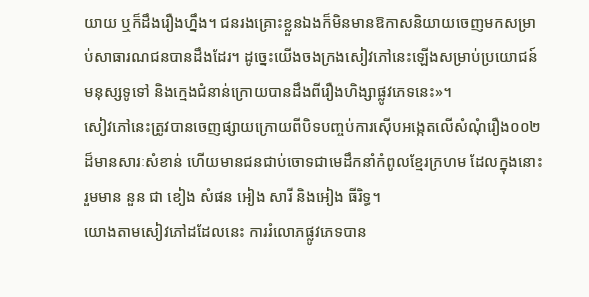យាយ ឬក៏ដឹងរឿងហ្នឹង។ ជនរងគ្រោះខ្លួនឯងក៏មិនមានឱកាសនិយាយចេញមកសម្រាប់សាធារណជនបានដឹងដែរ។ ដូច្នេះយើងចងក្រងសៀវភៅនេះឡើងសម្រាប់ប្រយោជន៍មនុស្សទូទៅ និងក្មេងជំនាន់ក្រោយបានដឹងពីរឿងហិង្សាផ្លូវភេទនេះ»។
សៀវភៅនេះត្រូវបានចេញផ្សាយក្រោយពីបិទបញ្ចប់ការស៊ើបអង្កេតលើសំណុំរឿង០០២ ដ៏មានសារៈសំខាន់ ហើយមានជនជាប់ចោទជាមេដឹកនាំកំពូលខ្មែរក្រហម ដែលក្នុងនោះរួមមាន នួន ជា ខៀង សំផន អៀង សារី និងអៀង ធីរិទ្ធ។
យោងតាមសៀវភៅដដែលនេះ ការរំលោភផ្លូវភេទបាន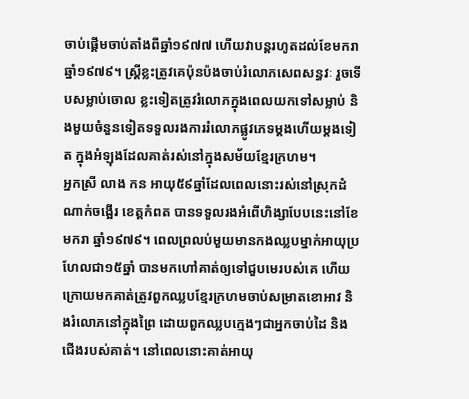ចាប់ផ្ដើមចាប់តាំងពីឆ្នាំ១៩៧៧ ហើយវាបន្ដរហូតដល់ខែមករា ឆ្នាំ១៩៧៩។ ស្រ្ដីខ្លះត្រូវគេប៉ុនប៉ងចាប់រំលោភសេពសន្ធវៈ រួចទើបសម្លាប់ចោល ខ្លះទៀតត្រូវរំលោភក្នុងពេលយកទៅសម្លាប់ និងមួយចំនួនទៀតទទួលរងការរំលោភផ្លូវភេទម្ដងហើយម្ដងទៀត ក្នុងអំឡុងដែលគាត់រស់នៅក្នុងសម័យខ្មែរក្រហម។
អ្នកស្រី លាង កន អាយុ៥៩ឆ្នាំដែលពេលនោះរស់នៅស្រុកដំណាក់ចង្អើរ ខេត្តកំពត បានទទួលរងអំពើហិង្សាបែបនេះនៅខែមករា ឆ្នាំ១៩៧៩។ ពេលព្រលប់មួយមានកងឈ្លបម្នាក់អាយុប្រហែលជា១៥ឆ្នាំ បានមកហៅគាត់ឲ្យទៅជួបមេរបស់គេ ហើយក្រោយមកគាត់ត្រូវពួកឈ្លបខ្មែរក្រហមចាប់សម្រាតខោអាវ និងរំលោភនៅក្នុងព្រៃ ដោយពួកឈ្លបក្មេងៗជាអ្នកចាប់ដៃ និងជើងរបស់គាត់។ នៅពេលនោះគាត់អាយុ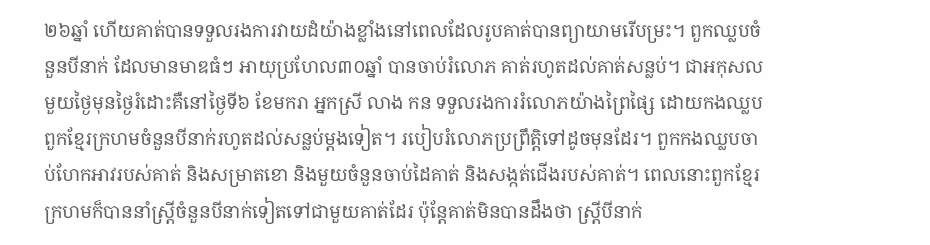២៦ឆ្នាំ ហើយគាត់បានទទួលរងការវាយដំយ៉ាងខ្លាំងនៅពេលដែលរូបគាត់បានព្យាយាមរើបម្រះ។ ពួកឈ្លបចំនួនបីនាក់ ដែលមានមាឌធំៗ អាយុប្រហែល៣០ឆ្នាំ បានចាប់រំលោភ គាត់រហូតដល់គាត់សន្លប់។ ជាអកុសលមួយថ្ងៃមុនថ្ងៃរំដោះគឺនៅថ្ងៃទី៦ ខែមករា អ្នកស្រី លាង កន ទទួលរងការរំលោភយ៉ាងព្រៃផ្សៃ ដោយកងឈ្លបពួកខ្មែរក្រហមចំនួនបីនាក់រហូតដល់សន្លប់ម្ដងទៀត។ របៀបរំលោភប្រព្រឹត្តិទៅដូចមុនដែរ។ ពួកកងឈ្លបចាប់ហែកអាវរបស់គាត់ និងសម្រាតខោ និងមួយចំនួនចាប់ដៃគាត់ និងសង្កត់ជើងរបស់គាត់។ ពេលនោះពួកខ្មែរក្រហមក៏បាននាំស្ដ្រីចំនួនបីនាក់ទៀតទៅជាមួយគាត់ដែរ ប៉ុន្ដែគាត់មិនបានដឹងថា ស្ដ្រីបីនាក់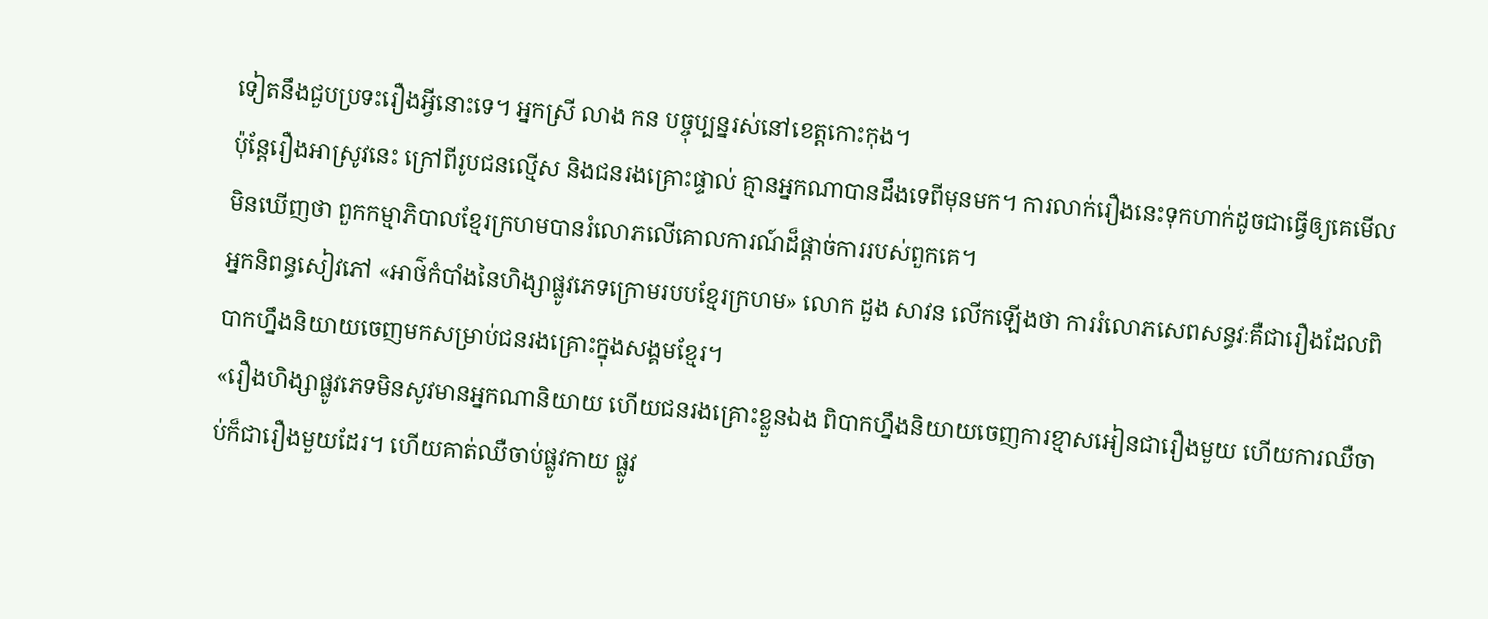ទៀតនឹងជួបប្រទះរឿងអ្វីនោះទេ។ អ្នកស្រី លាង កន បច្ចុប្បន្នរស់នៅខេត្តកោះកុង។
ប៉ុន្ដែរឿងអាស្រូវនេះ ក្រៅពីរូបជនល្មើស និងជនរងគ្រោះផ្ទាល់ គ្មានអ្នកណាបានដឹងទេពីមុនមក។ ការលាក់រឿងនេះទុកហាក់ដូចជាធ្វើឲ្យគេមើលមិនឃើញថា ពួកកម្មាភិបាលខ្មែរក្រហមបានរំលោភលើគោលការណ៍ដ៏ផ្ដាច់ការរបស់ពួកគេ។
អ្នកនិពន្ធសៀវភៅ «អាថ៌កំបាំងនៃហិង្សាផ្លូវភេទក្រោមរបបខ្មែរក្រហម» លោក ដួង សាវន លើកឡើងថា ការរំលោភសេពសន្ធវៈគឺជារឿងដែលពិបាកហ្នឹងនិយាយចេញមកសម្រាប់ជនរងគ្រោះក្នុងសង្គមខ្មែរ។
«រឿងហិង្សាផ្លូវភេទមិនសូវមានអ្នកណានិយាយ ហើយជនរងគ្រោះខ្លួនឯង ពិបាកហ្នឹងនិយាយចេញការខ្មាសអៀនជារឿងមួយ ហើយការឈឺចាប់ក៏ជារឿងមួយដែរ។ ហើយគាត់ឈឺចាប់ផ្លូវកាយ ផ្លូវ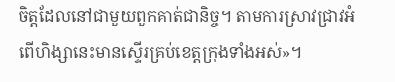ចិត្តដែលនៅជាមួយពួកគាត់ជានិច្ច។ តាមការស្រាវជ្រាវអំពើហិង្សានេះមានស្ទើរគ្រប់ខេត្តក្រុងទាំងអស់»។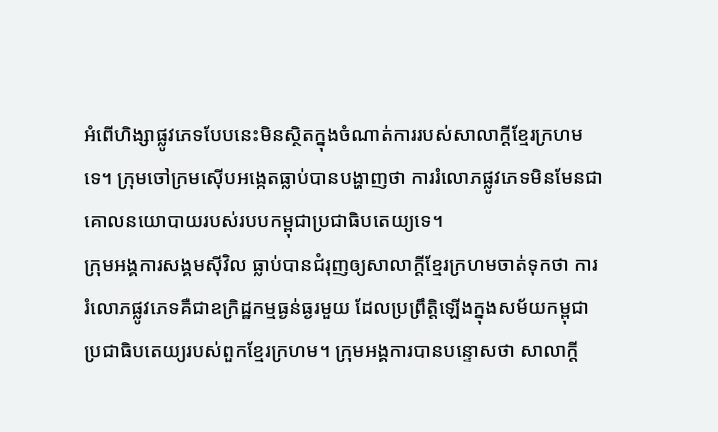អំពើហិង្សាផ្លូវភេទបែបនេះមិនស្ថិតក្នុងចំណាត់ការរបស់សាលាក្ដីខ្មែរក្រហមទេ។ ក្រុមចៅក្រមស៊ើបអង្កេតធ្លាប់បានបង្ហាញថា ការរំលោភផ្លូវភេទមិនមែនជាគោលនយោបាយរបស់របបកម្ពុជាប្រជាធិបតេយ្យទេ។
ក្រុមអង្គការសង្គមស៊ីវិល ធ្លាប់បានជំរុញឲ្យសាលាក្ដីខ្មែរក្រហមចាត់ទុកថា ការរំលោភផ្លូវភេទគឺជាឧក្រិដ្ឋកម្មធ្ងន់ធ្ងរមួយ ដែលប្រព្រឹត្តិឡើងក្នុងសម័យកម្ពុជាប្រជាធិបតេយ្យរបស់ពួកខ្មែរក្រហម។ ក្រុមអង្គការបានបន្ទោសថា សាលាក្ដី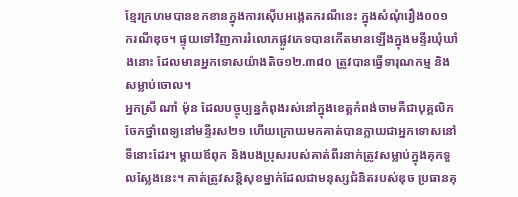ខ្មែរក្រហមបានខកខានក្នុងការស៊ើបអង្កេតករណីនេះ ក្នុងសំណុំរឿង០០១ ករណីឌុច។ ផ្ទុយទៅវិញការរំលោភផ្លូវភេទបានកើតមានឡើងក្នុងមន្ទីរឃុំឃាំងនោះ ដែលមានអ្នកទោសយ៉ាងតិច១២.៣៨០ ត្រូវបានធ្វើទារុណកម្ម និងសម្លាប់ចោល។
អ្នកស្រី ណាំ ម៉ុន ដែលបច្ចុប្បន្នកំពុងរស់នៅក្នុងខេត្តកំពង់ចាមគឺជាបុគ្គលិកចែកថ្នាំពេទ្យនៅមន្ទីរស២១ ហើយក្រោយមកគាត់បានក្លាយជាអ្នកទោសនៅទីនោះដែរ។ ម្ដាយឪពុក និងបងប្រុសរបស់គាត់ពីរនាក់ត្រូវសម្លាប់ក្នុងគុកទួលស្លែងនេះ។ គាត់ត្រូវសន្ដិសុខម្នាក់ដែលជាមនុស្សជំនិតរបស់ឌុច ប្រធានគុ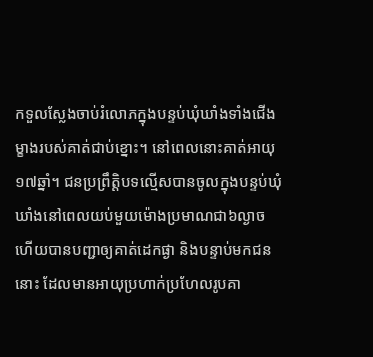កទួលស្លែងចាប់រំលោភក្នុងបន្ទប់ឃុំឃាំងទាំងជើងម្ខាងរបស់គាត់ជាប់ខ្នោះ។ នៅពេលនោះគាត់អាយុ១៧ឆ្នាំ។ ជនប្រព្រឹត្តិបទល្មើសបានចូលក្នុងបន្ទប់ឃុំឃាំងនៅពេលយប់មួយម៉ោងប្រមាណជា៦ល្ងាច ហើយបានបញ្ជាឲ្យគាត់ដេកផ្ងា និងបន្ទាប់មកជននោះ ដែលមានអាយុប្រហាក់ប្រហែលរូបគា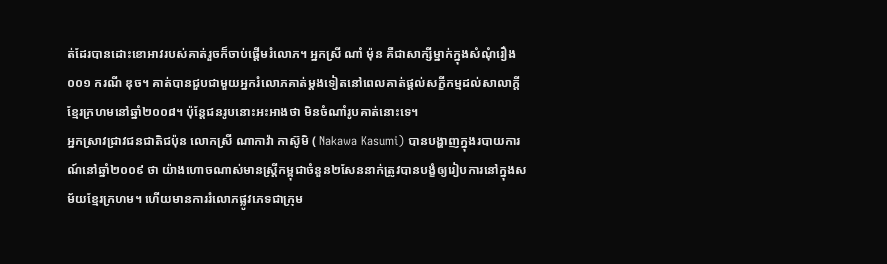ត់ដែរបានដោះខោអាវរបស់គាត់រួចក៏ចាប់ផ្ដើមរំលោភ។ អ្នកស្រី ណាំ ម៉ុន គឺជាសាក្សីម្នាក់ក្នុងសំណុំរឿង០០១ ករណី ឌុច។ គាត់បានជួបជាមួយអ្នករំលោភគាត់ម្ដងទៀតនៅពេលគាត់ផ្ដល់សក្ខីកម្មដល់សាលាក្ដីខ្មែរក្រហមនៅឆ្នាំ២០០៨។ ប៉ុន្ដែជនរូបនោះអះអាងថា មិនចំណាំរូបគាត់នោះទេ។
អ្នកស្រាវជ្រាវជនជាតិជប៉ុន លោកស្រី ណាកាវ៉ា កាស៊ូមិ ( Nakawa Kasumi) បានបង្ហាញក្នុងរបាយការណ៍នៅឆ្នាំ២០០៩ ថា យ៉ាងហោចណាស់មានស្ដ្រីកម្ពុជាចំនួន២សែននាក់ត្រូវបានបង្ខំឲ្យរៀបការនៅក្នុងសម័យខ្មែរក្រហម។ ហើយមានការរំលោភផ្លូវភេទជាក្រុម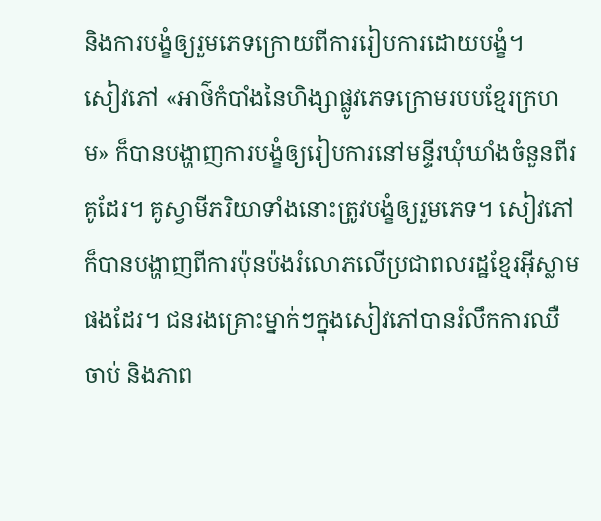និងការបង្ខំឲ្យរួមភេទក្រោយពីការរៀបការដោយបង្ខំ។
សៀវភៅ «អាថ៌កំបាំងនៃហិង្សាផ្លូវភេទក្រោមរបបខ្មែរក្រហម» ក៏បានបង្ហាញការបង្ខំឲ្យរៀបការនៅមន្ទីរឃុំឃាំងចំនួនពីរគូដែរ។ គូស្វាមីភរិយាទាំងនោះត្រូវបង្ខំឲ្យរួមភេទ។ សៀវភៅក៏បានបង្ហាញពីការប៉ុនប៉ងរំលោភលើប្រជាពលរដ្ឋខ្មែរអ៊ីស្លាមផងដែរ។ ជនរងគ្រោះម្នាក់ៗក្នុងសៀវភៅបានរំលឹកការឈឺចាប់ និងភាព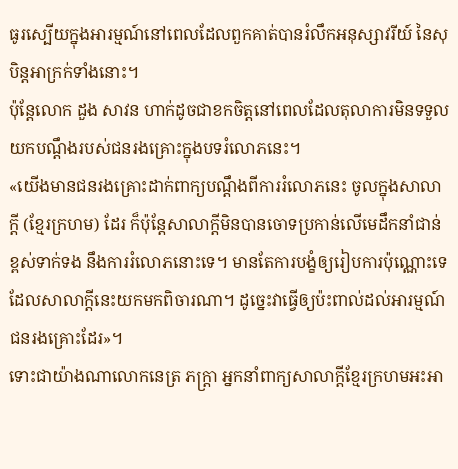ធូរស្បើយក្នុងអារម្មណ៍នៅពេលដែលពួកគាត់បានរំលឹកអនុស្សាវរីយ៍ នៃសុបិន្ដអាក្រក់ទាំងនោះ។
ប៉ុន្ដែលោក ដួង សាវន ហាក់ដូចជាខកចិត្តនៅពេលដែលតុលាការមិនទទួលយកបណ្ដឹងរបស់ជនរងគ្រោះក្នុងបទរំលោភនេះ។
«យើងមានជនរងគ្រោះដាក់ពាក្យបណ្ដឹងពីការរំលោភនេះ ចូលក្នុងសាលាក្ដី (ខ្មែរក្រហម) ដែរ ក៏ប៉ុន្ដែសាលាក្ដីមិនបានចោទប្រកាន់លើមេដឹកនាំជាន់ខ្ពស់ទាក់ទង នឹងការរំលោភនោះទេ។ មានតែការបង្ខំឲ្យរៀបការប៉ុណ្ណោះទេ ដែលសាលាក្ដីនេះយកមកពិចារណា។ ដូច្នេះវាធ្វើឲ្យប៉ះពាល់ដល់អារម្មណ៍ជនរងគ្រោះដែរ»។
ទោះជាយ៉ាងណាលោកនេត្រ ភក្ដ្រា អ្នកនាំពាក្យសាលាក្ដីខ្មែរក្រហមអះអា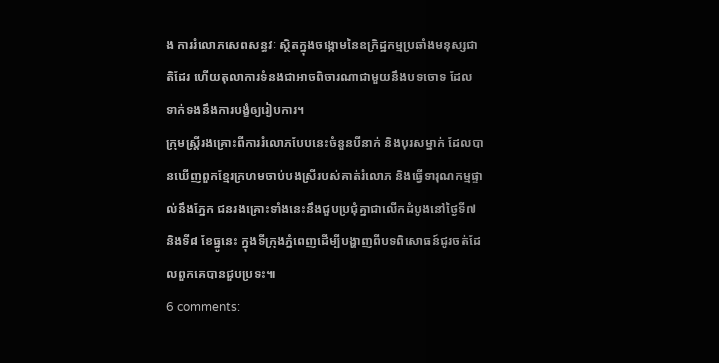ង ការរំលោភសេពសន្ធវៈ ស្ថិតក្នុងចង្កោមនៃឧក្រិដ្ឋកម្មប្រឆាំងមនុស្សជាតិដែរ ហើយតុលាការទំនងជាអាចពិចារណាជាមួយនឹងបទចោទ ដែលទាក់ទងនឹងការបង្ខំឲ្យរៀបការ។
ក្រុមស្ដ្រីរងគ្រោះពីការរំលោភបែបនេះចំនួនបីនាក់ និងបុរសម្នាក់ ដែលបានឃើញពួកខ្មែរក្រហមចាប់បងស្រីរបស់គាត់រំលោភ និងធ្វើទារុណកម្មផ្ទាល់នឹងភ្នែក ជនរងគ្រោះទាំងនេះនឹងជួបប្រជុំគ្នាជាលើកដំបូងនៅថ្ងៃទី៧ និងទី៨ ខែធ្នូនេះ ក្នុងទីក្រុងភ្នំពេញដើម្បីបង្ហាញពីបទពិសោធន៍ជូរចត់ដែលពួកគេបានជួបប្រទះ៕
6 comments: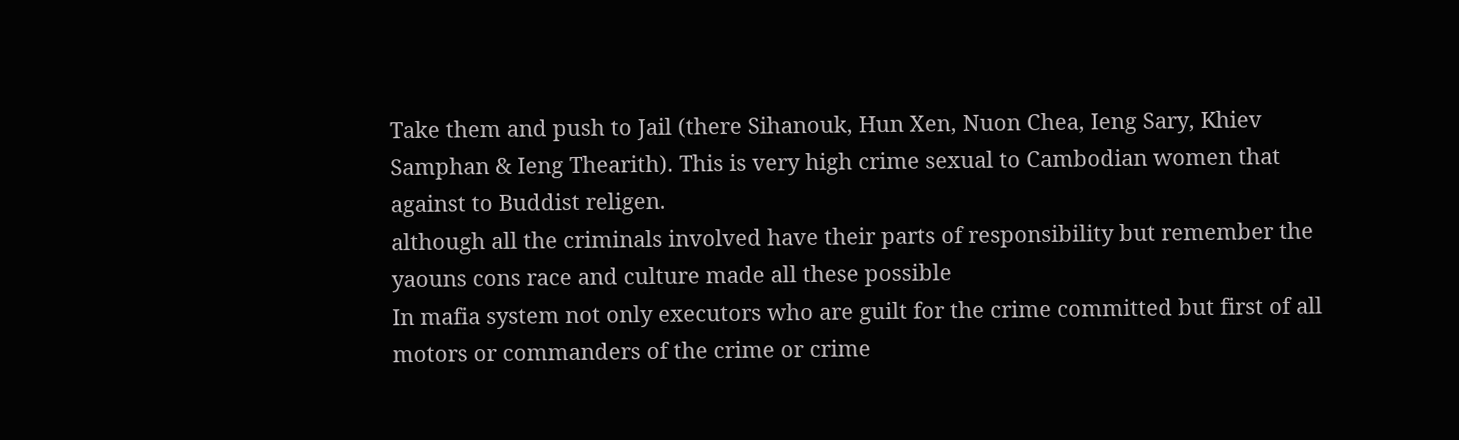Take them and push to Jail (there Sihanouk, Hun Xen, Nuon Chea, Ieng Sary, Khiev Samphan & Ieng Thearith). This is very high crime sexual to Cambodian women that against to Buddist religen.
although all the criminals involved have their parts of responsibility but remember the yaouns cons race and culture made all these possible
In mafia system not only executors who are guilt for the crime committed but first of all motors or commanders of the crime or crime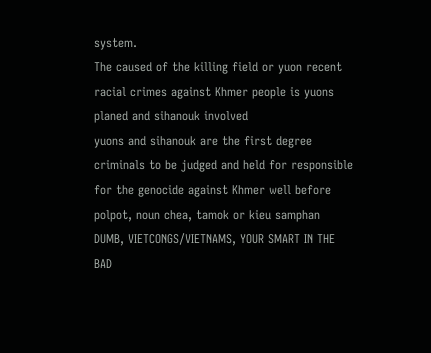system.
The caused of the killing field or yuon recent racial crimes against Khmer people is yuons planed and sihanouk involved
yuons and sihanouk are the first degree criminals to be judged and held for responsible for the genocide against Khmer well before polpot, noun chea, tamok or kieu samphan
DUMB, VIETCONGS/VIETNAMS, YOUR SMART IN THE BAD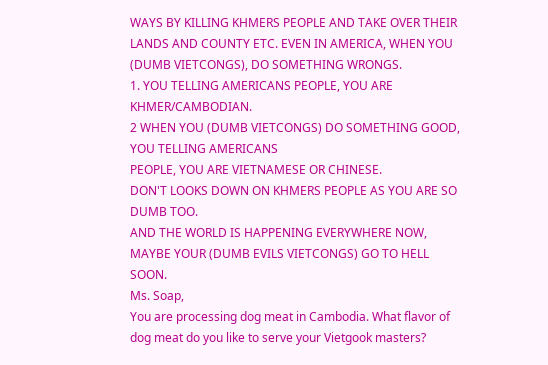WAYS BY KILLING KHMERS PEOPLE AND TAKE OVER THEIR LANDS AND COUNTY ETC. EVEN IN AMERICA, WHEN YOU (DUMB VIETCONGS), DO SOMETHING WRONGS.
1. YOU TELLING AMERICANS PEOPLE, YOU ARE KHMER/CAMBODIAN.
2 WHEN YOU (DUMB VIETCONGS) DO SOMETHING GOOD, YOU TELLING AMERICANS
PEOPLE, YOU ARE VIETNAMESE OR CHINESE.
DON'T LOOKS DOWN ON KHMERS PEOPLE AS YOU ARE SO DUMB TOO.
AND THE WORLD IS HAPPENING EVERYWHERE NOW, MAYBE YOUR (DUMB EVILS VIETCONGS) GO TO HELL SOON.
Ms. Soap,
You are processing dog meat in Cambodia. What flavor of dog meat do you like to serve your Vietgook masters?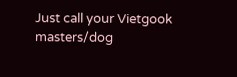Just call your Vietgook masters/dog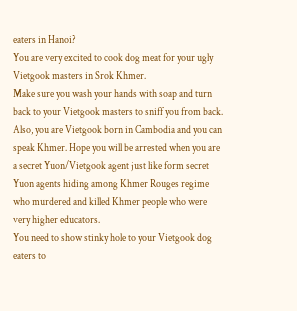eaters in Hanoi?
You are very excited to cook dog meat for your ugly Vietgook masters in Srok Khmer.
Make sure you wash your hands with soap and turn back to your Vietgook masters to sniff you from back.
Also, you are Vietgook born in Cambodia and you can speak Khmer. Hope you will be arrested when you are a secret Yuon/Vietgook agent just like form secret Yuon agents hiding among Khmer Rouges regime who murdered and killed Khmer people who were very higher educators.
You need to show stinky hole to your Vietgook dog eaters to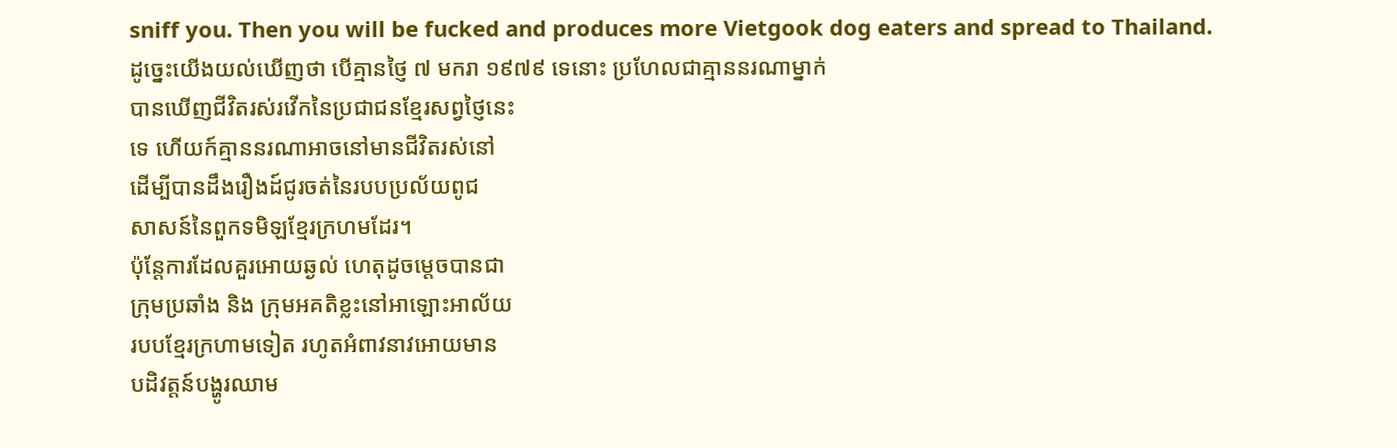sniff you. Then you will be fucked and produces more Vietgook dog eaters and spread to Thailand.
ដូច្នេះយើងយល់ឃើញថា បើគ្មានថ្ញៃ ៧ មករា ១៩៧៩ ទេនោះ ប្រហែលជាគ្មាននរណាម្នាក់
បានឃើញជីវិតរស់រវើកនៃប្រជាជនខ្មែរសព្វថ្ញៃនេះ
ទេ ហើយក៍គ្មាននរណាអាចនៅមានជីវិតរស់នៅ
ដើម្បីបានដឹងរឿងដ៍ជូរចត់នៃរបបប្រល័យពូជ
សាសន៍នៃពួកទមិឡខ្មែរក្រហមដែរ។
ប៉ុន្តែការដែលគួរអោយឆ្ងល់ ហេតុដូចម្តេចបានជា
ក្រុមប្រឆាំង និង ក្រុមអគតិខ្លះនៅអាឡោះអាល័យ
របបខ្មែរក្រហាមទៀត រហូតអំពាវនាវអោយមាន
បដិវត្តន៍បង្ហូរឈាម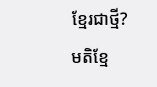ខ្មែរជាថ្មី?
មតិខ្មែ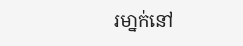រមា្នក់នៅ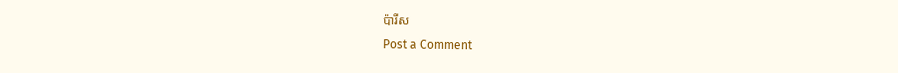ប៉ារីស
Post a Comment